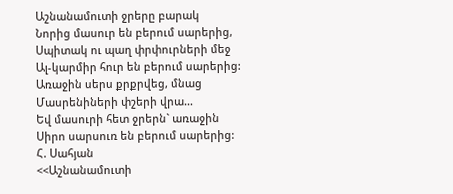Աշնանամուտի ջրերը բարակ
Նորից մասուր են բերում սարերից,
Սպիտակ ու պաղ փրփուրների մեջ
Ալ-կարմիր հուր են բերում սարերից:
Առաջին սերս քրքրվեց, մնաց
Մասրենիների փշերի վրա…
Եվ մասուրի հետ ջրերն` առաջին
Սիրո սարսուռ են բերում սարերից:
Հ. Սահյան
<<Աշնանամուտի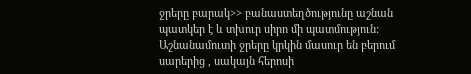ջրերը բարակ>> բանաստեղծությունը աշնան պատկեր է և տխուր սիրո մի պատմություն:
Աշնանամուտի ջրերը կրկին մասուր են բերում սարերից , սակայն հերոսի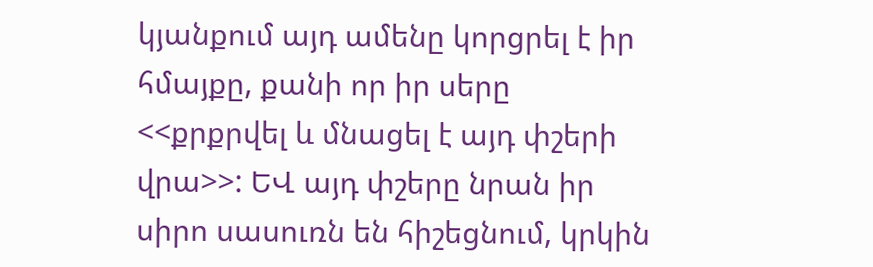կյանքում այդ ամենը կորցրել է իր հմայքը, քանի որ իր սերը <<քրքրվել և մնացել է այդ փշերի վրա>>: ԵՎ այդ փշերը նրան իր սիրո սասուռն են հիշեցնում, կրկին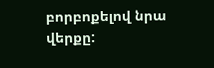բորբոքելով նրա վերքը: